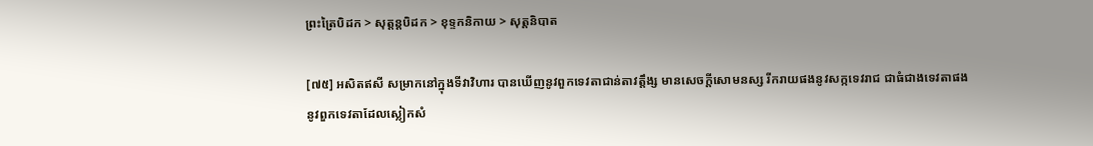ព្រះត្រៃបិដក > សុត្តន្តបិដក > ខុទ្ទកនិកាយ > សុត្តនិបាត

[៧៥] អសិតឥសី សម្រាកនៅក្នុងទីវាវិហារ បានឃើញនូវពួកទេវតាជាន់តាវត្តឹង្ស មានសេចក្តីសោមនស្ស រីករាយផងនូវសក្កទេវរាជ ជាធំជាងទេវតាផង នូវពួកទេវតាដែលស្លៀកសំ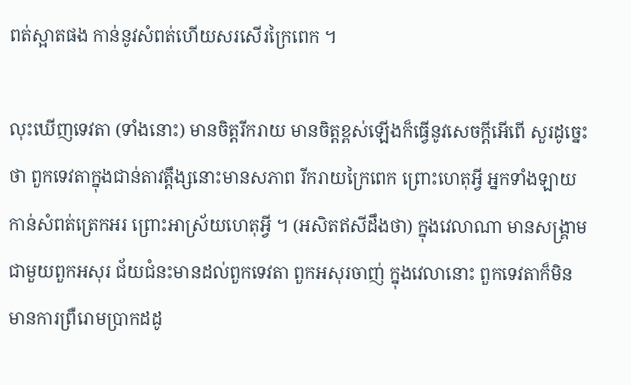ពត់ស្អាតផង កាន់នូវសំពត់ហើយសរសើរក្រៃពេក ។

លុះឃើញទេវតា (ទាំងនោះ) មានចិត្តរីករាយ មានចិត្តខ្ពស់ឡើងក៏ធ្វើនូវសេចក្តីអើពើ សួរដូច្នេះថា ពួកទេវតាក្នុងជាន់តាវត្តឹង្សនោះមានសភាព រីករាយក្រៃពេក ព្រោះហេតុអ្វី អ្នកទាំងឡាយកាន់សំពត់ត្រេកអរ ព្រោះអាស្រ័យហេតុអ្វី ។ (អសិតឥសីដឹងថា) ក្នុងវេលាណា មានសង្គ្រាមជាមួយពួកអសុរ ជ័យជំនះមានដល់ពួកទេវតា ពួកអសុរចាញ់ ក្នុងវេលានោះ ពួកទេវតាក៏មិនមានការព្រឺរោមប្រាកដដូ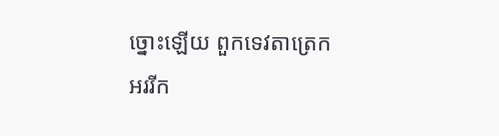ច្នោះឡើយ ពួកទេវតាត្រេកអររីក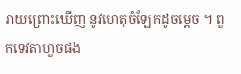រាយព្រោះឃើញ នូវហេតុចំឡែកដូចម្តេច ។ ពួកទេវតាហួចផង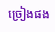ច្រៀងផង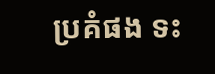ប្រគំផង ទះ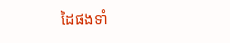ដៃផងទាំ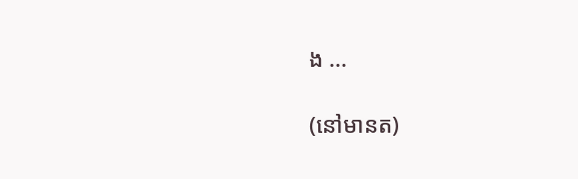ង ...

(នៅមានត)